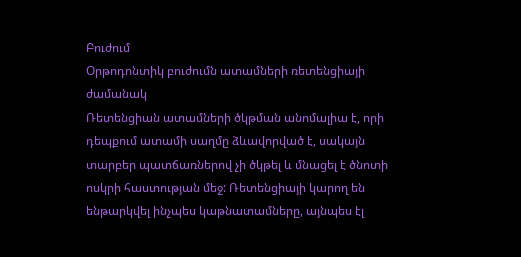Բուժում
Օրթոդոնտիկ բուժումն ատամների ռետենցիայի ժամանակ
Ռետենցիան ատամների ծկթման անոմալիա է, որի դեպքում ատամի սաղմը ձևավորված է, սակայն տարբեր պատճառներով չի ծկթել և մնացել է ծնոտի ոսկրի հաստության մեջ: Ռետենցիայի կարող են ենթարկվել ինչպես կաթնատամները, այնպես էլ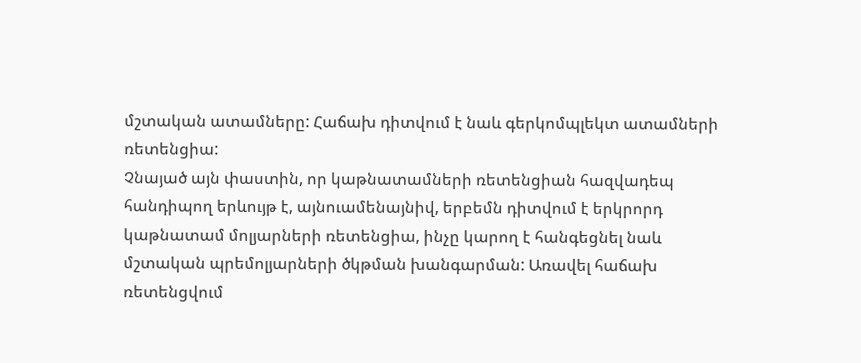մշտական ատամները: Հաճախ դիտվում է նաև գերկոմպլեկտ ատամների ռետենցիա:
Չնայած այն փաստին, որ կաթնատամների ռետենցիան հազվադեպ հանդիպող երևույթ է, այնուամենայնիվ, երբեմն դիտվում է երկրորդ կաթնատամ մոլյարների ռետենցիա, ինչը կարող է հանգեցնել նաև մշտական պրեմոլյարների ծկթման խանգարման: Առավել հաճախ ռետենցվում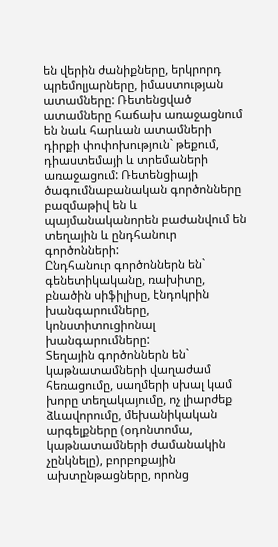են վերին ժանիքները, երկրորդ պրեմոլյարները, իմաստության ատամները: Ռետենցված ատամները հաճախ առաջացնում են նաև հարևան ատամների դիրքի փոփոխություն` թեքում, դիաստեմայի և տրեմաների առաջացում: Ռետենցիայի ծագումնաբանական գործոնները բազմաթիվ են և պայմանականորեն բաժանվում են տեղային և ընդհանուր գործոնների:
Ընդհանուր գործոններն են` գենետիկականը, ռախիտը, բնածին սիֆիլիսը, էնդոկրին խանգարումները, կոնստիտուցիոնալ խանգարումները:
Տեղային գործոններն են` կաթնատամների վաղաժամ հեռացումը, սաղմերի սխալ կամ խորը տեղակայումը, ոչ լիարժեք ձևավորումը, մեխանիկական արգելքները (օդոնտոմա, կաթնատամների ժամանակին չընկնելը), բորբոքային ախտընթացները, որոնց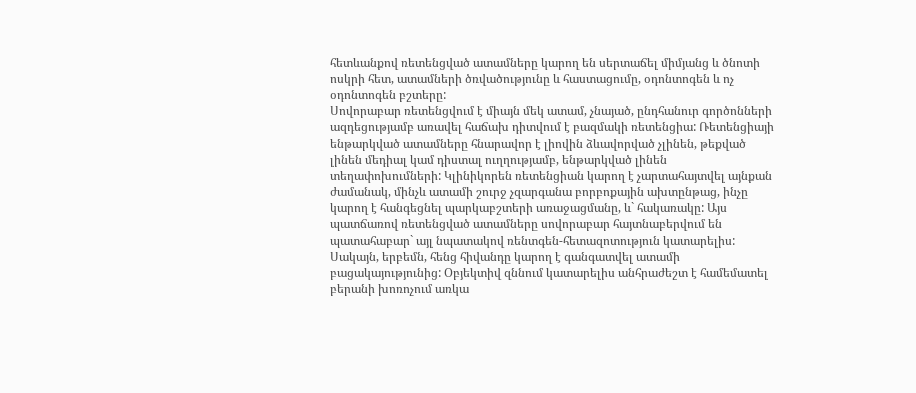հետևանքով ռետենցված ատամները կարող են սերտաճել միմյանց և ծնոտի ոսկրի հետ, ատամների ծռվածությունը և հաստացումը, օդոնտոգեն և ոչ օդոնտոգեն բշտերը:
Սովորաբար ռետենցվում է միայն մեկ ատամ, չնայած, ընդհանուր գործոնների ազդեցությամբ առավել հաճախ դիտվում է բազմակի ռետենցիա: Ռետենցիայի ենթարկված ատամները հնարավոր է լիովին ձևավորված չլինեն, թեքված լինեն մեդիալ կամ դիստալ ուղղությամբ, ենթարկված լինեն տեղափոխումների: Կլինիկորեն ռետենցիան կարող է չարտահայտվել այնքան ժամանակ, մինչև ատամի շուրջ չզարգանա բորբոքային ախտընթաց, ինչը կարող է հանգեցնել պարկաբշտերի առաջացմանը, և` հակառակը: Այս պատճառով ռետենցված ատամները սովորաբար հայտնաբերվում են պատահաբար` այլ նպատակով ռենտգեն-հետազոտություն կատարելիս: Սակայն, երբեմն, հենց հիվանդը կարող է գանգատվել ատամի բացակայությունից: Օբյեկտիվ զննում կատարելիս անհրաժեշտ է համեմատել բերանի խոռոչում առկա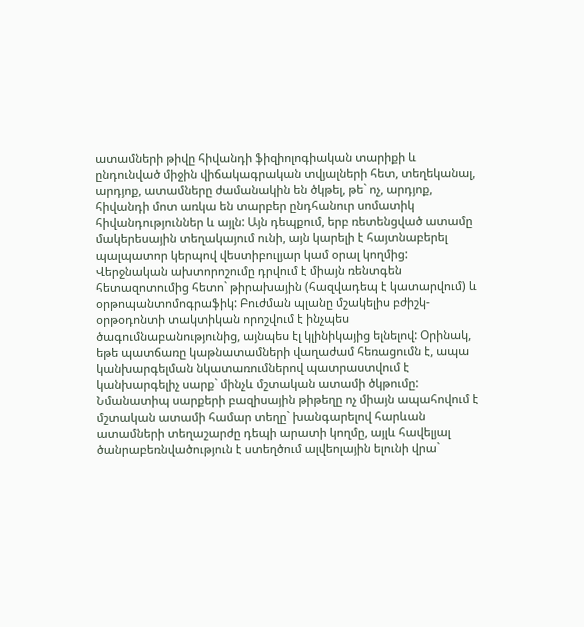ատամների թիվը հիվանդի ֆիզիոլոգիական տարիքի և ընդունված միջին վիճակագրական տվյալների հետ, տեղեկանալ, արդյոք, ատամները ժամանակին են ծկթել, թե` ոչ, արդյոք, հիվանդի մոտ առկա են տարբեր ընդհանուր սոմատիկ հիվանդություններ և այլն: Այն դեպքում, երբ ռետենցված ատամը մակերեսային տեղակայում ունի, այն կարելի է հայտնաբերել պալպատոր կերպով վեստիբուլյար կամ օրալ կողմից: Վերջնական ախտորոշումը դրվում է միայն ռենտգեն հետազոտումից հետո` թիրախային (հազվադեպ է կատարվում) և օրթոպանտոմոգրաֆիկ: Բուժման պլանը մշակելիս բժիշկ-օրթօդոնտի տակտիկան որոշվում է ինչպես ծագումնաբանությունից, այնպես էլ կլինիկայից ելնելով: Օրինակ, եթե պատճառը կաթնատամների վաղաժամ հեռացումն է, ապա կանխարգելման նկատառումներով պատրաստվում է կանխարգելիչ սարք` մինչև մշտական ատամի ծկթումը: Նմանատիպ սարքերի բազիսային թիթեղը ոչ միայն ապահովում է մշտական ատամի համար տեղը` խանգարելով հարևան ատամների տեղաշարժը դեպի արատի կողմը, այլև հավելյալ ծանրաբեռնվածություն է ստեղծում ալվեոլային ելունի վրա`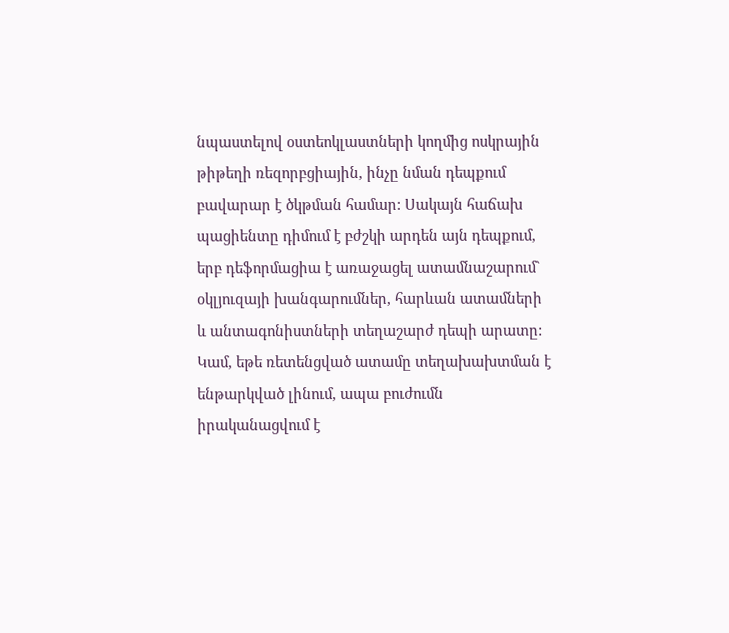նպաստելով օստեոկլաստների կողմից ոսկրային թիթեղի ռեզորբցիային, ինչը նման դեպքում բավարար է ծկթման համար: Սակայն հաճախ պացիենտը դիմում է բժշկի արդեն այն դեպքում, երբ դեֆորմացիա է առաջացել ատամնաշարում` օկլյուզայի խանգարումներ, հարևան ատամների և անտագոնիստների տեղաշարժ դեպի արատը: Կամ, եթե ռետենցված ատամը տեղախախտման է ենթարկված լինում, ապա բուժումն իրականացվում է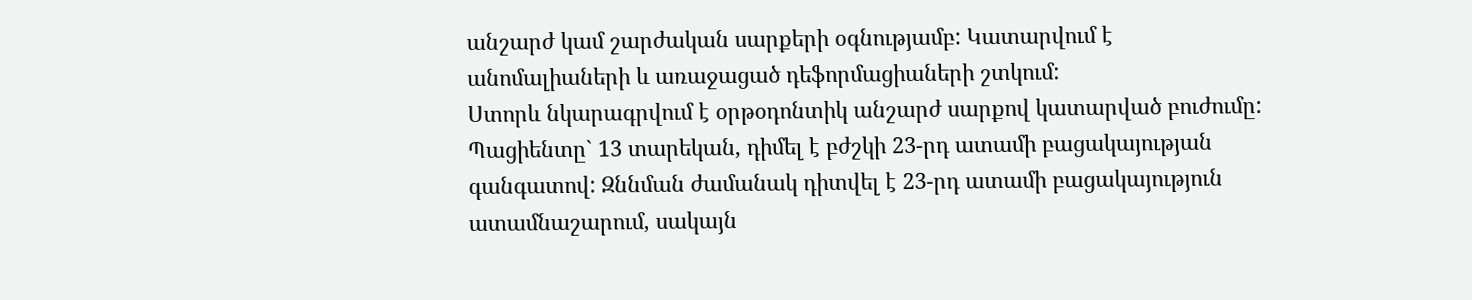անշարժ կամ շարժական սարքերի օգնությամբ: Կատարվում է անոմալիաների և առաջացած դեֆորմացիաների շտկում:
Ստորև նկարագրվում է օրթօդոնտիկ անշարժ սարքով կատարված բուժումը:
Պացիենտը` 13 տարեկան, դիմել է բժշկի 23-րդ ատամի բացակայության գանգատով: Զննման ժամանակ դիտվել է 23-րդ ատամի բացակայություն ատամնաշարում, սակայն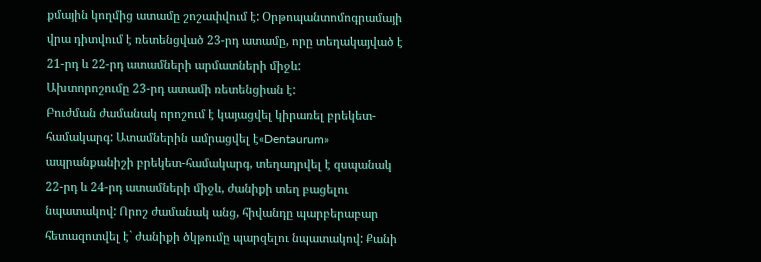քմային կողմից ատամը շոշափվում է: Օրթոպանտոմոգրամայի վրա դիտվում է ռետենցված 23-րդ ատամը, որը տեղակայված է 21-րդ և 22-րդ ատամների արմատների միջև:
Ախտորոշումը 23-րդ ատամի ռետենցիան է:
Բուժման ժամանակ որոշում է կայացվել կիրառել բրեկետ-համակարգ: Ատամներին ամրացվել է«Dentaurum» ապրանքանիշի բրեկետ-համակարգ, տեղադրվել է զսպանակ 22-րդ և 24-րդ ատամների միջև, ժանիքի տեղ բացելու նպատակով: Որոշ ժամանակ անց, հիվանդը պարբերաբար հետազոտվել է` ժանիքի ծկթումը պարզելու նպատակով: Քանի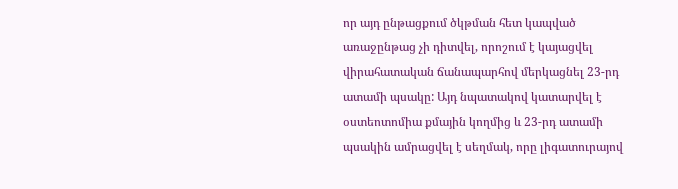որ այդ ընթացքում ծկթման հետ կապված առաջընթաց չի դիտվել, որոշում է կայացվել վիրահատական ճանապարհով մերկացնել 23-րդ ատամի պսակը: Այդ նպատակով կատարվել է օստեոտոմիա քմային կողմից և 23-րդ ատամի պսակին ամրացվել է սեղմակ, որը լիգատուրայով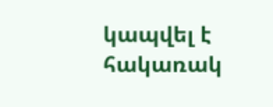կապվել է հակառակ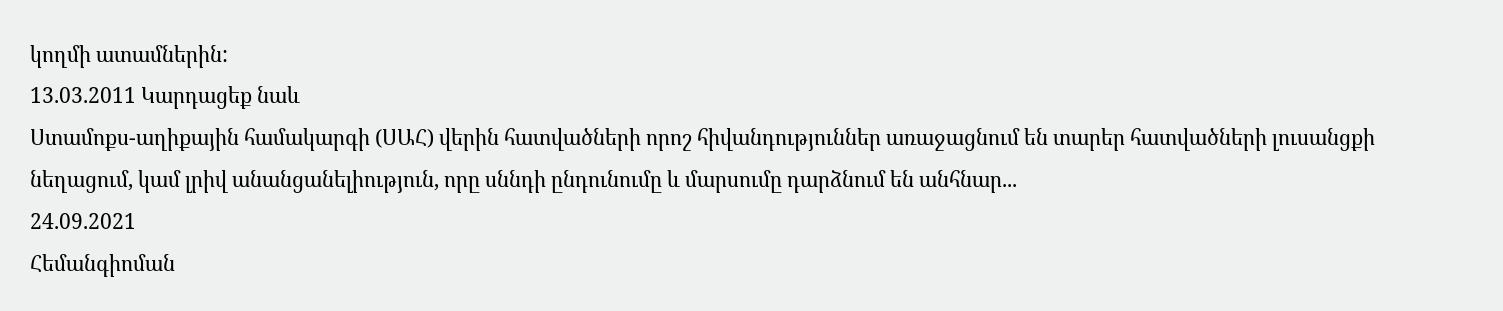կողմի ատամներին:
13.03.2011 Կարդացեք նաև
Ստամոքս-աղիքային համակարգի (ՍԱՀ) վերին հատվածների որոշ հիվանդություններ առաջացնում են տարեր հատվածների լուսանցքի նեղացում, կամ լրիվ անանցանելիություն, որը սննդի ընդունումը և մարսումը դարձնում են անհնար...
24.09.2021
Հեմանգիոման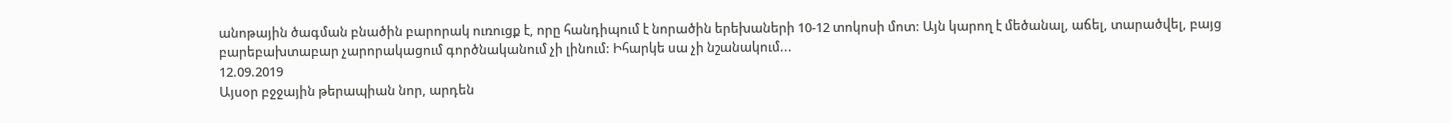անոթային ծագման բնածին բարորակ ուռուցք է, որը հանդիպում է նորածին երեխաների 10-12 տոկոսի մոտ: Այն կարող է մեծանալ, աճել, տարածվել, բայց բարեբախտաբար չարորակացում գործնականում չի լինում: Իհարկե սա չի նշանակում...
12.09.2019
Այսօր բջջային թերապիան նոր, արդեն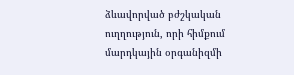ձևավորված բժշկական ուղղություն, որի հիմքում մարդկային օրգանիզմի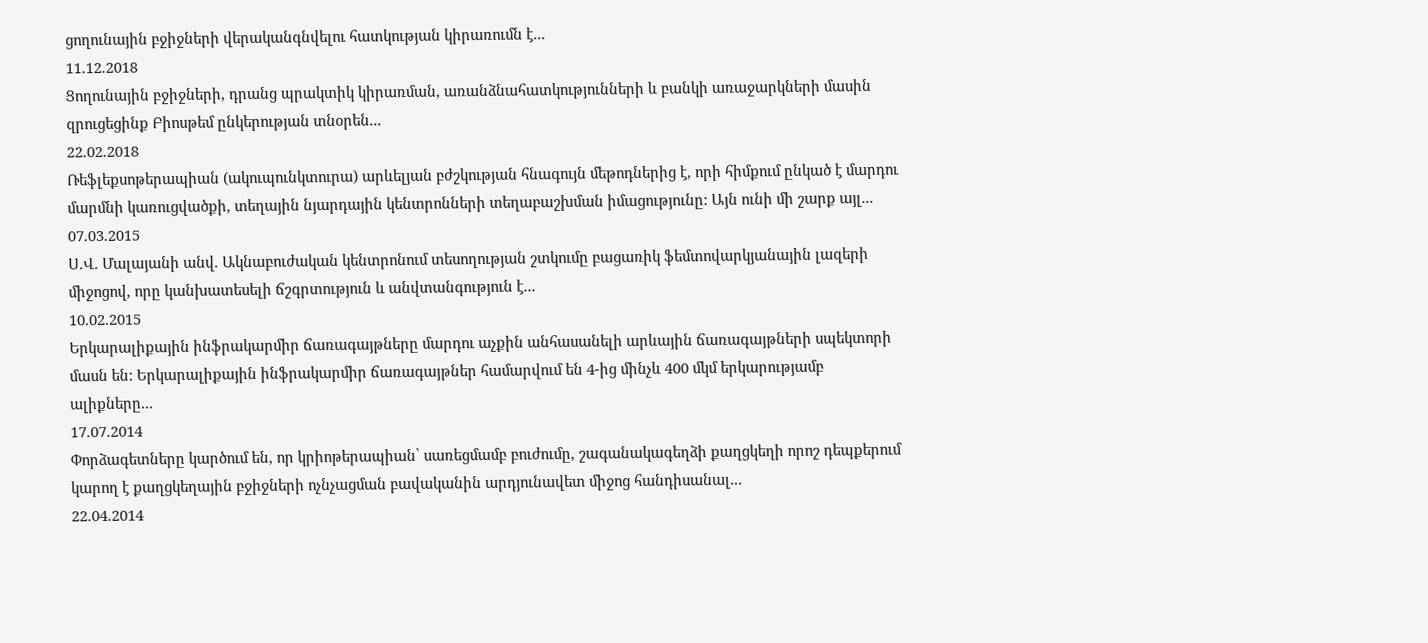ցողունային բջիջների վերականգնվելու հատկության կիրառումն է...
11.12.2018
Ցողունային բջիջների, դրանց պրակտիկ կիրառման, առանձնահատկությունների և բանկի առաջարկների մասին զրուցեցինք Բիոսթեմ ընկերության տնօրեն...
22.02.2018
Ռեֆլեքսոթերապիան (ակուպունկտուրա) արևելյան բժշկության հնագույն մեթոդներից է, որի հիմքում ընկած է մարդու մարմնի կառուցվածքի, տեղային նյարդային կենտրոնների տեղաբաշխման իմացությունը: Այն ունի մի շարք այլ...
07.03.2015
Ս.Վ. Մալայանի անվ. Ակնաբուժական կենտրոնում տեսողության շտկումը բացառիկ ֆեմտովարկյանային լազերի միջոցով, որը կանխատեսելի ճշգրտություն և անվտանգություն է...
10.02.2015
Երկարալիքային ինֆրակարմիր ճառագայթները մարդու աչքին անհասանելի արևային ճառագայթների սպեկտորի մասն են: Երկարալիքային ինֆրակարմիր ճառագայթներ համարվում են 4-ից մինչև 400 մկմ երկարությամբ ալիքները...
17.07.2014
Փորձագետները կարծում են, որ կրիոթերապիան՝ սառեցմամբ բուժումը, շագանակագեղձի քաղցկեղի որոշ դեպքերում կարող է քաղցկեղային բջիջների ոչնչացման բավականին արդյունավետ միջոց հանդիսանալ...
22.04.2014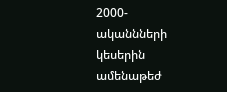2000-ականնների կեսերին ամենաթեժ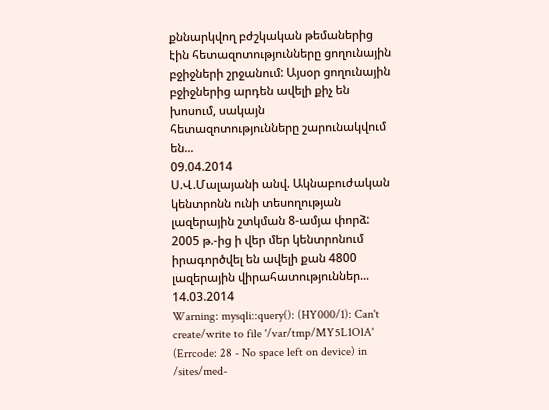քննարկվող բժշկական թեմաներից էին հետազոտությունները ցողունային բջիջների շրջանում: Այսօր ցողունային բջիջներից արդեն ավելի քիչ են խոսում, սակայն հետազոտությունները շարունակվում են...
09.04.2014
Ս.Վ.Մալայանի անվ. Ակնաբուժական կենտրոնն ունի տեսողության լազերային շտկման 8-ամյա փորձ: 2005 թ.-ից ի վեր մեր կենտրոնում իրագործվել են ավելի քան 4800 լազերային վիրահատություններ...
14.03.2014
Warning: mysqli::query(): (HY000/1): Can't create/write to file '/var/tmp/MY5L1OlA' (Errcode: 28 - No space left on device) in /sites/med-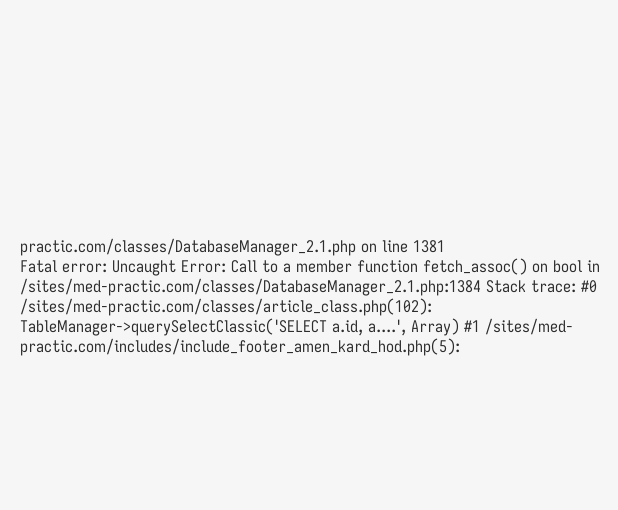practic.com/classes/DatabaseManager_2.1.php on line 1381
Fatal error: Uncaught Error: Call to a member function fetch_assoc() on bool in /sites/med-practic.com/classes/DatabaseManager_2.1.php:1384 Stack trace: #0 /sites/med-practic.com/classes/article_class.php(102): TableManager->querySelectClassic('SELECT a.id, a....', Array) #1 /sites/med-practic.com/includes/include_footer_amen_kard_hod.php(5):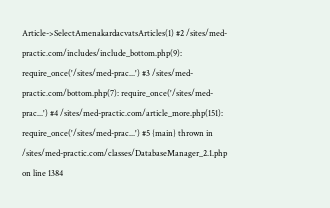Article->SelectAmenakardacvatsArticles(1) #2 /sites/med-practic.com/includes/include_bottom.php(9): require_once('/sites/med-prac...') #3 /sites/med-practic.com/bottom.php(7): require_once('/sites/med-prac...') #4 /sites/med-practic.com/article_more.php(151): require_once('/sites/med-prac...') #5 {main} thrown in /sites/med-practic.com/classes/DatabaseManager_2.1.php on line 1384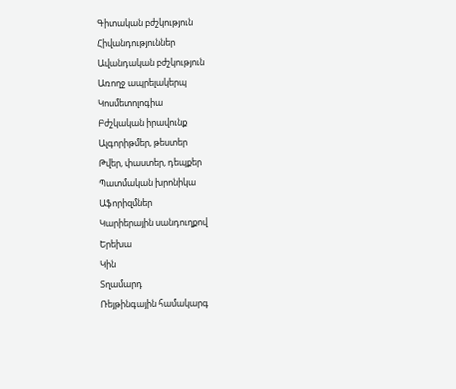Գիտական բժշկություն
Հիվանդություններ
Ավանդական բժշկություն
Առողջ ապրելակերպ
Կոսմետոլոգիա
Բժշկական իրավունք
Ալգորիթմեր, թեստեր
Թվեր, փաստեր, դեպքեր
Պատմական խրոնիկա
Աֆորիզմներ
Կարիերային սանդուղքով
Երեխա
Կին
Տղամարդ
Ռեյթինգային համակարգ